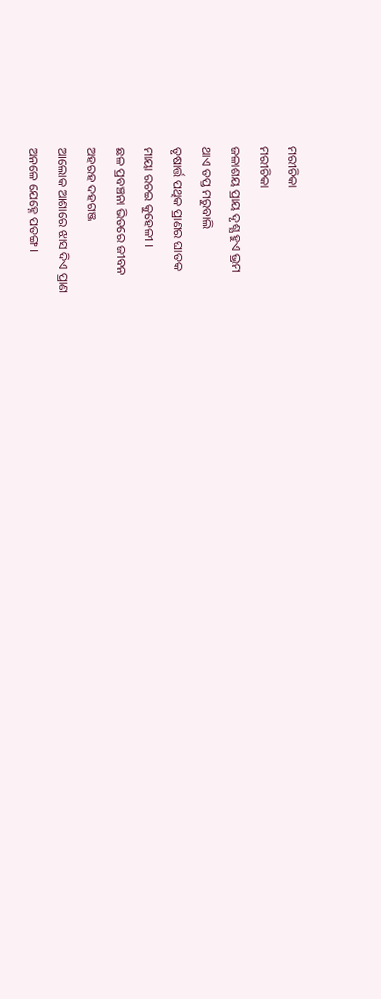ମରୀଚିକା
ମରୀଚିକା
ଜଳାଶୟ ପ୍ରାୟ ଦୃଶ୍ଯ ହୁଏ ଭ୍ରମ
ଥାଏ ତପ୍ତ ମରୁବାଲି
ତୃଷାର୍ତ୍ତ ପଥିକ ପ୍ରାଣର ଘାତକ
ମାୟା ରଚଇ କୁହେଳୀ ।
ଛଳ ପ୍ରବଞ୍ଚନା ଭିତରେ ଜୀବନ
ଅହରହ ଦହଗଞ୍ଜ
ଆଲୋକ ଆଶାରେ ଝାସ ଦିଏ ପ୍ରାଣ
ଅନଳେ ଯେହ୍ନେ ପତଙ୍ଗ ।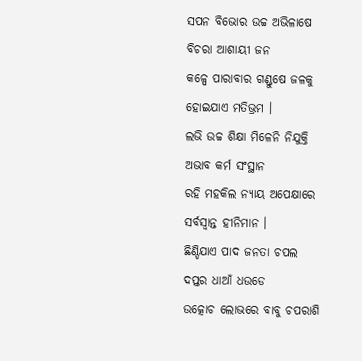ସପନ ବିଭୋର ଉଚ୍ଚ ଅଭିଳାଷେ
ବିଚରା ଆଶାୟୀ ଜନ
କଳ୍ପେ ପାରାବାର ଗଣ୍ଡୁଷେ ଜଳକୁ
ହୋଇଯାଏ ମତିଭ୍ରମ ।
ଲଭି ଉଚ୍ଚ ଶିକ୍ଷା ମିଳେନି ନିଯୁକ୍ତି
ଅଭାବ କର୍ମ ସଂସ୍ଥାନ
ରହି ମହକିଲ ନ୍ଯାୟ ଅପେକ୍ଷାରେ
ସର୍ବସ୍ବାନ୍ତ ହୀନିମାନ ।
ଛିଣ୍ଡିଯାଏ ପାଦ ଜନତା ଚପଲ
ଦପ୍ତର ଧାଆଁ ଧଉଡେ
ଉତ୍କୋଚ ଲୋଭରେ ବାବୁ ଚପରାଶି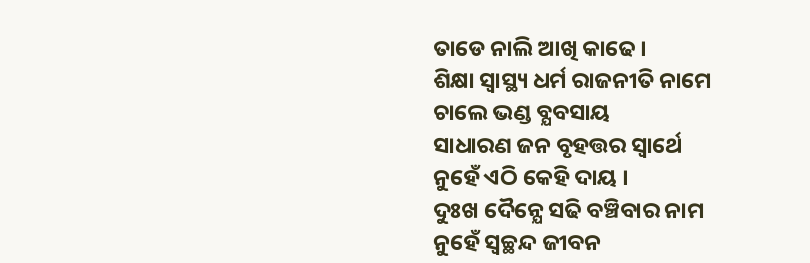ତାଡେ ନାଲି ଆଖି କାଢେ ।
ଶିକ୍ଷା ସ୍ବାସ୍ଥ୍ୟ ଧର୍ମ ରାଜନୀତି ନାମେ
ଚାଲେ ଭଣ୍ଡ ବ୍ଯବସାୟ
ସାଧାରଣ ଜନ ବୃହତ୍ତର ସ୍ବାର୍ଥେ
ନୁହେଁ ଏଠି କେହି ଦାୟ ।
ଦୁଃଖ ଦୈନ୍ଯେ ସଢି ବଞ୍ଚିବାର ନାମ
ନୁହେଁ ସ୍ବଚ୍ଛନ୍ଦ ଜୀବନ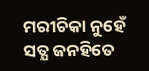ମରୀଚିକା ନୁହେଁ ସତ୍ଯ ଜନହିତେ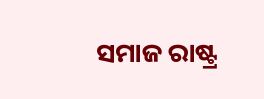ସମାଜ ରାଷ୍ଟ୍ର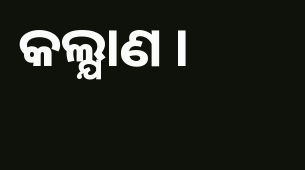କଲ୍ଯାଣ ।